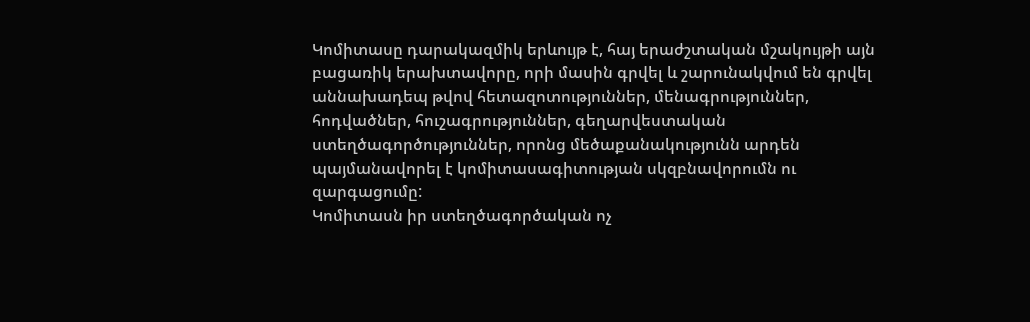Կոմիտասը դարակազմիկ երևույթ է, հայ երաժշտական մշակույթի այն բացառիկ երախտավորը, որի մասին գրվել և շարունակվում են գրվել աննախադեպ թվով հետազոտություններ, մենագրություններ, հոդվածներ, հուշագրություններ, գեղարվեստական ստեղծագործություններ, որոնց մեծաքանակությունն արդեն պայմանավորել է կոմիտասագիտության սկզբնավորումն ու զարգացումը:
Կոմիտասն իր ստեղծագործական ոչ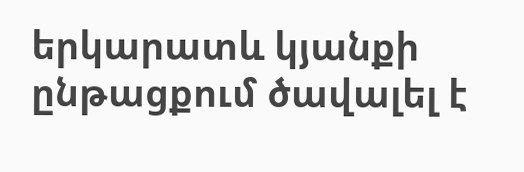երկարատև կյանքի ընթացքում ծավալել է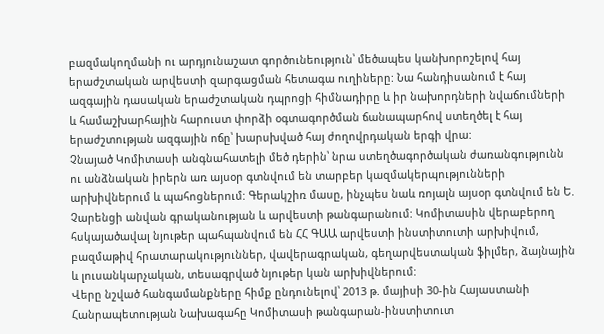բազմակողմանի ու արդյունաշատ գործունեություն՝ մեծապես կանխորոշելով հայ երաժշտական արվեստի զարգացման հետագա ուղիները: Նա հանդիսանում է հայ ազգային դասական երաժշտական դպրոցի հիմնադիրը և իր նախորդների նվաճումների և համաշխարհային հարուստ փորձի օգտագործման ճանապարհով ստեղծել է հայ երաժշտության ազգային ոճը՝ խարսխված հայ ժողովրդական երգի վրա:
Չնայած Կոմիտասի անգնահատելի մեծ դերին՝ նրա ստեղծագործական ժառանգությունն ու անձնական իրերն առ այսօր գտնվում են տարբեր կազմակերպությունների արխիվներում և պահոցներում: Գերակշիռ մասը, ինչպես նաև ռոյալն այսօր գտնվում են Ե. Չարենցի անվան գրականության և արվեստի թանգարանում: Կոմիտասին վերաբերող հսկայածավալ նյութեր պահպանվում են ՀՀ ԳԱԱ արվեստի ինստիտուտի արխիվում, բազմաթիվ հրատարակություններ, վավերագրական, գեղարվեստական ֆիլմեր, ձայնային և լուսանկարչական, տեսագրված նյութեր կան արխիվներում:
Վերը նշված հանգամանքները հիմք ընդունելով՝ 2013 թ. մայիսի 30-ին Հայաստանի Հանրապետության Նախագահը Կոմիտասի թանգարան-ինստիտուտ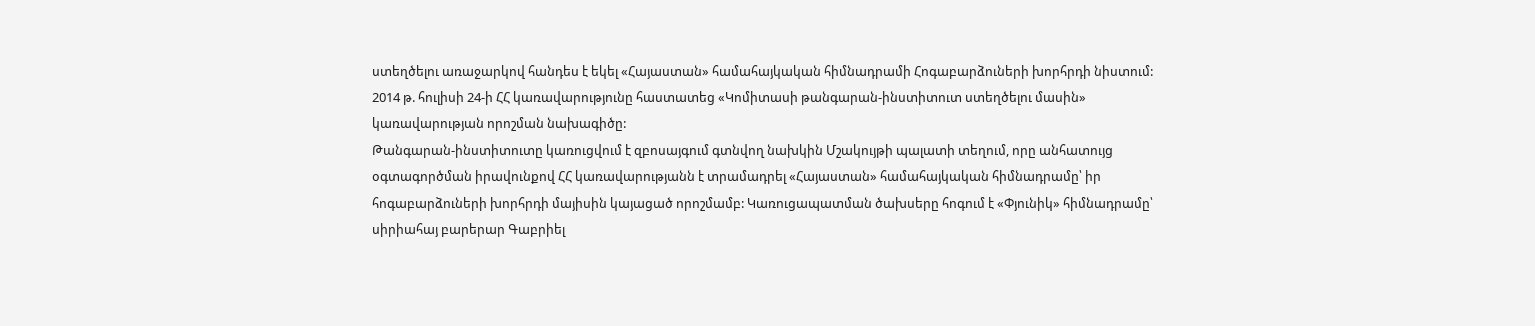ստեղծելու առաջարկով հանդես է եկել «Հայաստան» համահայկական հիմնադրամի Հոգաբարձուների խորհրդի նիստում:
2014 թ. հուլիսի 24-ի ՀՀ կառավարությունը հաստատեց «Կոմիտասի թանգարան-ինստիտուտ ստեղծելու մասին» կառավարության որոշման նախագիծը:
Թանգարան-ինստիտուտը կառուցվում է զբոսայգում գտնվող նախկին Մշակույթի պալատի տեղում, որը անհատույց օգտագործման իրավունքով ՀՀ կառավարությանն է տրամադրել «Հայաստան» համահայկական հիմնադրամը՝ իր հոգաբարձուների խորհրդի մայիսին կայացած որոշմամբ: Կառուցապատման ծախսերը հոգում է «Փյունիկ» հիմնադրամը՝ սիրիահայ բարերար Գաբրիել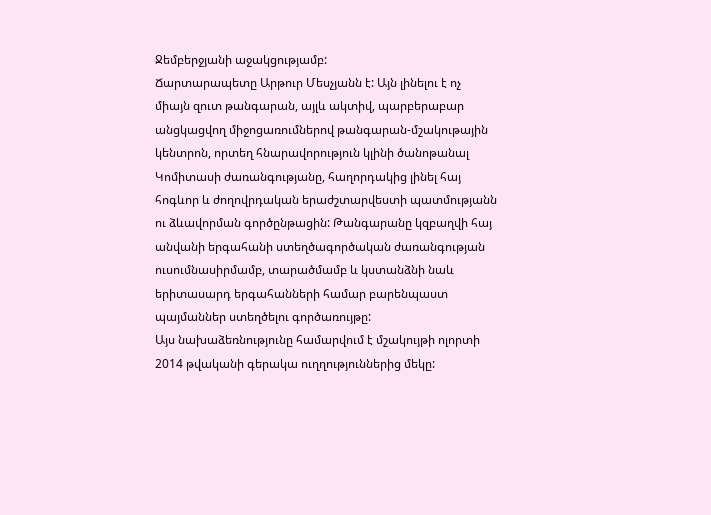Ջեմբերջյանի աջակցությամբ:
Ճարտարապետը Արթուր Մեսչյանն է: Այն լինելու է ոչ միայն զուտ թանգարան, այլև ակտիվ, պարբերաբար անցկացվող միջոցառումներով թանգարան-մշակութային կենտրոն, որտեղ հնարավորություն կլինի ծանոթանալ Կոմիտասի ժառանգությանը, հաղորդակից լինել հայ հոգևոր և ժողովրդական երաժշտարվեստի պատմությանն ու ձևավորման գործընթացին: Թանգարանը կզբաղվի հայ անվանի երգահանի ստեղծագործական ժառանգության ուսումնասիրմամբ, տարածմամբ և կստանձնի նաև երիտասարդ երգահանների համար բարենպաստ պայմաններ ստեղծելու գործառույթը:
Այս նախաձեռնությունը համարվում է մշակույթի ոլորտի 2014 թվականի գերակա ուղղություններից մեկը: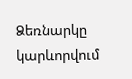Ձեռնարկը կարևորվում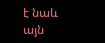է նաև այն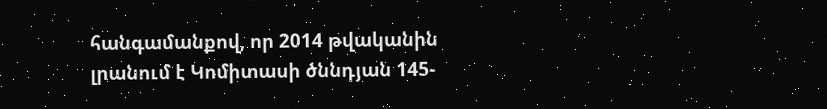հանգամանքով, որ 2014 թվականին լրանում է Կոմիտասի ծննդյան 145-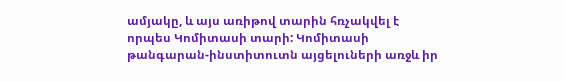ամյակը, և այս առիթով տարին հռչակվել է որպես Կոմիտասի տարի: Կոմիտասի թանգարան-ինստիտուտն այցելուների առջև իր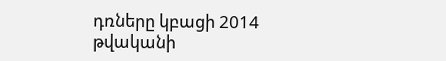դռները կբացի 2014 թվականի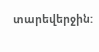տարեվերջին: